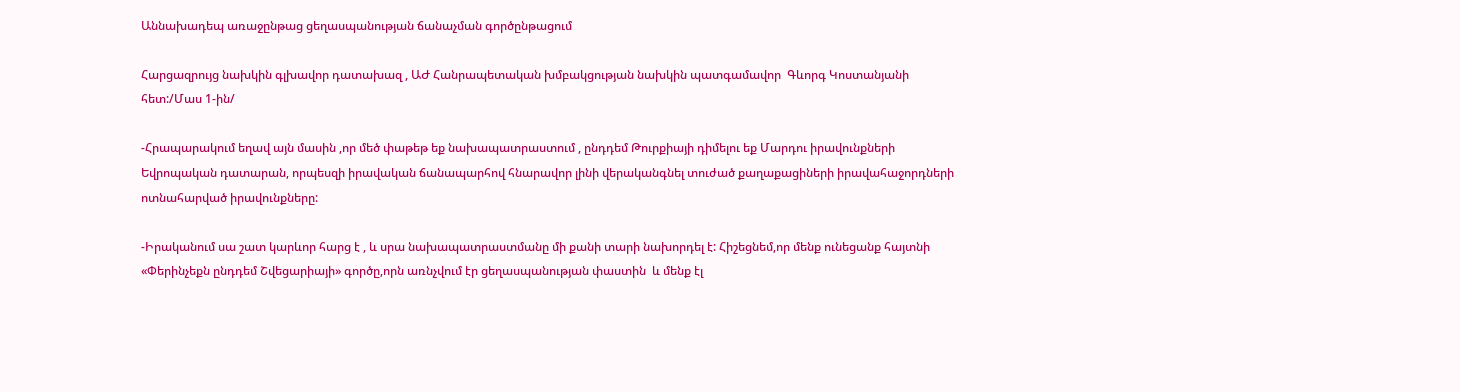Աննախադեպ առաջընթաց ցեղասպանության ճանաչման գործընթացում

Հարցազրույց նախկին գլխավոր դատախազ , ԱԺ Հանրապետական խմբակցության նախկին պատգամավոր  Գևորգ Կոստանյանի հետ:/Մաս 1-ին/

-Հրապարակում եղավ այն մասին ,որ մեծ փաթեթ եք նախապատրաստում , ընդդեմ Թուրքիայի դիմելու եք Մարդու իրավունքների Եվրոպական դատարան, որպեսզի իրավական ճանապարհով հնարավոր լինի վերականգնել տուժած քաղաքացիների իրավահաջորդների ոտնահարված իրավունքները:

-Իրականում սա շատ կարևոր հարց է , և սրա նախապատրաստմանը մի քանի տարի նախորդել է: Հիշեցնեմ,որ մենք ունեցանք հայտնի «Փերինչեքն ընդդեմ Շվեցարիայի» գործը,որն առնչվում էր ցեղասպանության փաստին  և մենք էլ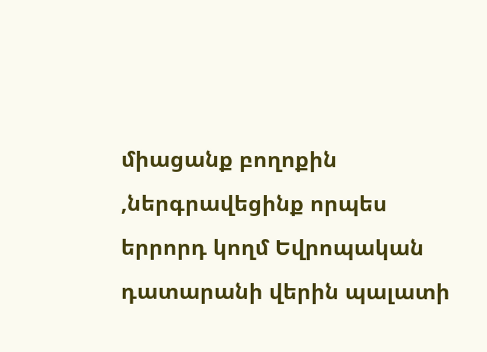միացանք բողոքին ,ներգրավեցինք որպես երրորդ կողմ Եվրոպական դատարանի վերին պալատի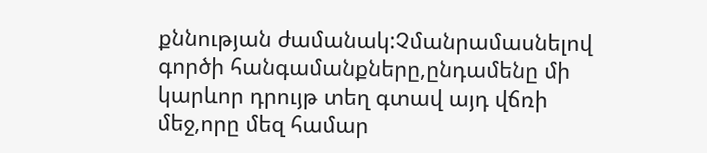քննության ժամանակ:Չմանրամասնելով գործի հանգամանքները,ընդամենը մի կարևոր դրույթ տեղ գտավ այդ վճռի մեջ,որը մեզ համար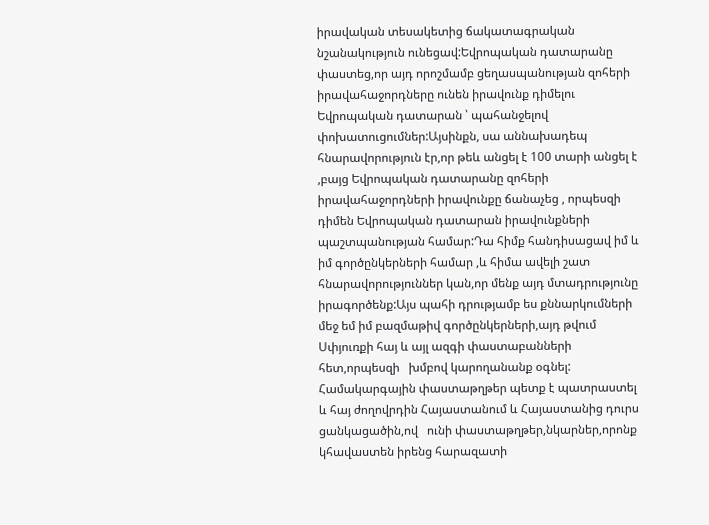իրավական տեսակետից ճակատագրական նշանակություն ունեցավ:Եվրոպական դատարանը փաստեց,որ այդ որոշմամբ ցեղասպանության զոհերի իրավահաջորդները ունեն իրավունք դիմելու Եվրոպական դատարան ՝ պահանջելով փոխատուցումներ:Այսինքն, սա աննախադեպ հնարավորություն էր,որ թեև անցել է 100 տարի անցել է ,բայց Եվրոպական դատարանը զոհերի իրավահաջորդների իրավունքը ճանաչեց , որպեսզի դիմեն Եվրոպական դատարան իրավունքների պաշտպանության համար:Դա հիմք հանդիսացավ իմ և իմ գործընկերների համար ,և հիմա ավելի շատ հնարավորություններ կան,որ մենք այդ մտադրությունը իրագործենք:Այս պահի դրությամբ ես քննարկումների մեջ եմ իմ բազմաթիվ գործընկերների,այդ թվում Սփյուռքի հայ և այլ ազգի փաստաբանների հետ,որպեսզի   խմբով կարողանանք օգնել: Համակարգային փաստաթղթեր պետք է պատրաստել և հայ ժողովրդին Հայաստանում և Հայաստանից դուրս ցանկացածին,ով   ունի փաստաթղթեր,նկարներ,որոնք  կհավաստեն իրենց հարազատի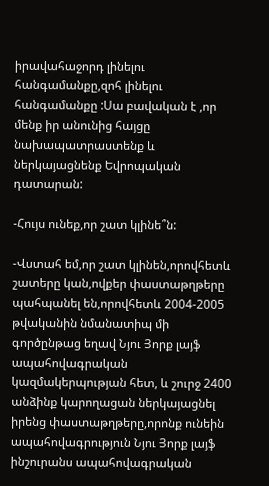իրավահաջորդ լինելու հանգամանքը,զոհ լինելու հանգամանքը :Սա բավական է ,որ մենք իր անունից հայցը նախապատրաստենք և ներկայացնենք Եվրոպական դատարան:

-Հույս ունեք,որ շատ կլինե՞ն:

-Վստահ եմ,որ շատ կլինեն,որովհետև շատերը կան,ովքեր փաստաթղթերը պահպանել են,որովհետև 2004-2005 թվականին նմանատիպ մի գործընթաց եղավ Նյու Յորք լայֆ ապահովագրական կազմակերպության հետ, և շուրջ 2400 անձինք կարողացան ներկայացնել իրենց փաստաթղթերը,որոնք ունեին ապահովագրություն Նյու Յորք լայֆ ինշուրանս ապահովագրական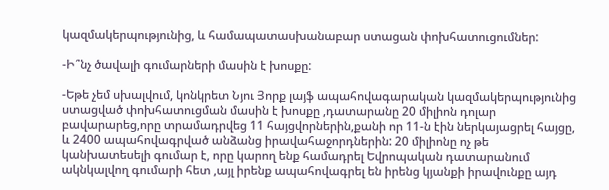կազմակերպությունից, և համապատասխանաբար ստացան փոխհատուցումներ:

-Ի՞նչ ծավալի գումարների մասին է խոսքը:

-Եթե չեմ սխալվում, կոնկրետ Նյու Յորք լայֆ ապահովագարական կազմակերպությունից ստացված փոխհատուցման մասին է խոսքը ,դատարանը 20 միլիոն դոլար բավարարեց,որը տրամադրվեց 11 հայցվորներին,քանի որ 11-ն էին ներկայացրել հայցը, և 2400 ապահովագրված անձանց իրավահաջորդներին: 20 միլիոնը ոչ թե կանխատեսելի գումար է, որը կարող ենք համադրել Եվրոպական դատարանում ակնկալվող գումարի հետ ,այլ իրենք ապահովագրել են իրենց կյանքի իրավունքը այդ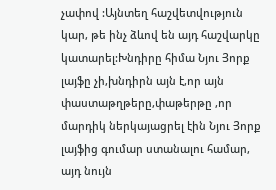չափով :Այնտեղ հաշվետվություն  կար, թե ինչ ձևով են այդ հաշվարկը կատարել:Խնդիրը հիմա Նյու Յորք լայֆը չի,խնդիրն այն է,որ այն փաստաթղթերը,փաթերթը ,որ մարդիկ ներկայացրել էին Նյու Յորք լայֆից գումար ստանալու համար, այդ նույն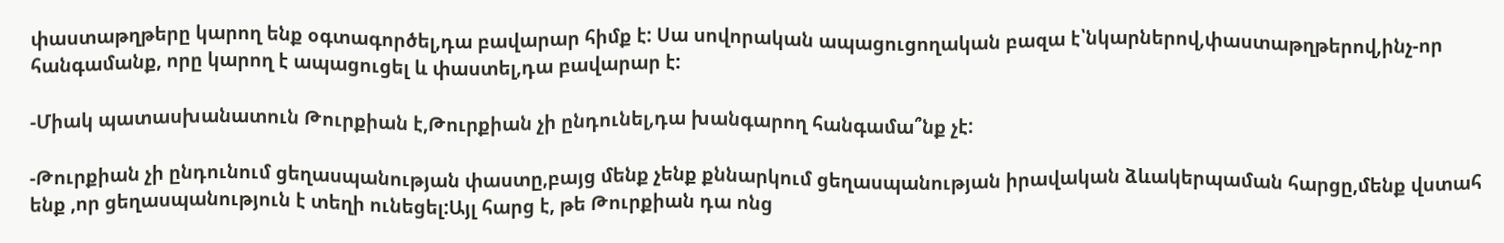փաստաթղթերը կարող ենք օգտագործել,դա բավարար հիմք է: Սա սովորական ապացուցողական բազա է՝նկարներով,փաստաթղթերով,ինչ-որ հանգամանք, որը կարող է ապացուցել և փաստել,դա բավարար է:

-Միակ պատասխանատուն Թուրքիան է,Թուրքիան չի ընդունել,դա խանգարող հանգամա՞նք չէ:

-Թուրքիան չի ընդունում ցեղասպանության փաստը,բայց մենք չենք քննարկում ցեղասպանության իրավական ձևակերպաման հարցը,մենք վստահ ենք ,որ ցեղասպանություն է տեղի ունեցել:Այլ հարց է, թե Թուրքիան դա ոնց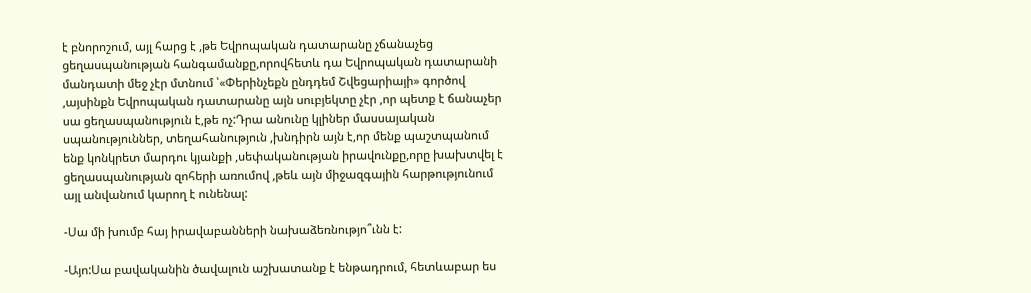է բնորոշում, այլ հարց է ,թե Եվրոպական դատարանը չճանաչեց ցեղասպանության հանգամանքը,որովհետև դա Եվրոպական դատարանի մանդատի մեջ չէր մտնում ՝«Փերինչեքն ընդդեմ Շվեցարիայի» գործով ,այսինքն Եվրոպական դատարանը այն սուբյեկտը չէր ,որ պետք է ճանաչեր սա ցեղասպանություն է,թե ոչ:Դրա անունը կլիներ մասսայական սպանություններ, տեղահանություն ,խնդիրն այն է,որ մենք պաշտպանում ենք կոնկրետ մարդու կյանքի ,սեփականության իրավունքը,որը խախտվել է ցեղասպանության զոհերի առումով ,թեև այն միջազգային հարթությունում այլ անվանում կարող է ունենալ:

-Սա մի խումբ հայ իրավաբանների նախաձեռնությո՞ւնն է:

-Այո:Սա բավականին ծավալուն աշխատանք է ենթադրում, հետևաբար ես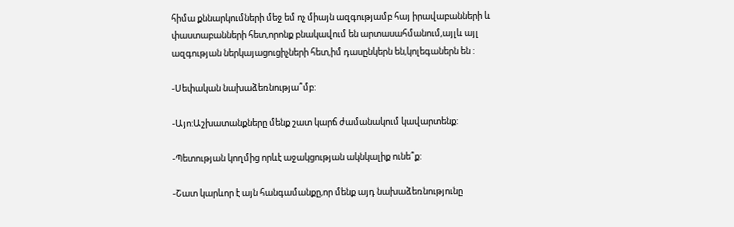հիմա քննարկումների մեջ եմ ոչ միայն ազգությամբ հայ իրավաբանների և փաստաբանների հետ,որոնք բնակավում են արտասահմանում,այլև այլ ազգության ներկայացուցիչների հետ,իմ դասընկերն են,կոլեգաներն են :

-Սեփական նախաձեռնությա՞մբ:

-Այո:Աշխատանքները մենք շատ կարճ ժամանակում կավարտենք:

-Պետության կողմից որևէ աջակցության ակնկալիք ունե՞ք:

-Շատ կարևոր է այն հանգամանքը,որ մենք այդ նախաձեռնությունը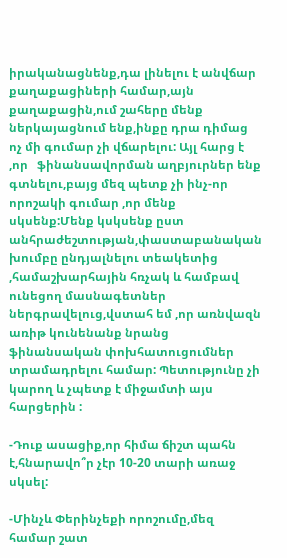իրականացնենք,դա լինելու է անվճար քաղաքացիների համար,այն քաղաքացին,ում շահերը մենք ներկայացնում ենք,ինքը դրա դիմաց ոչ մի գումար չի վճարելու: Այլ հարց է ,որ   ֆինանսավորման աղբյուրներ ենք գտնելու,բայց մեզ պետք չի ինչ-որ որոշակի գումար ,որ մենք սկսենք:Մենք կսկսենք ըստ անհրաժեշտության,փաստաբանական խումբը ընդյալնելու տեակետից ,համաշխարհային հռչակ և համբավ ունեցող մասնագետներ ներգրավելուց,վստահ եմ ,որ առնվազն  առիթ կունենանք նրանց ֆինանսական փոխհատուցումներ տրամադրելու համար: Պետությունը չի կարող և չպետք է միջամտի այս հարցերին :

-Դուք ասացիք,որ հիմա ճիշտ պահն է,հնարավո՞ր չէր 10-20 տարի առաջ սկսել:

-Մինչև Փերինչեքի որոշումը,մեզ համար շատ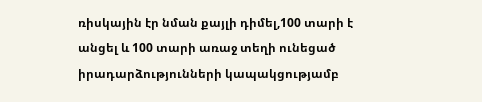ռիսկային էր նման քայլի դիմել,100 տարի է անցել և 100 տարի առաջ տեղի ունեցած իրադարձությունների կապակցությամբ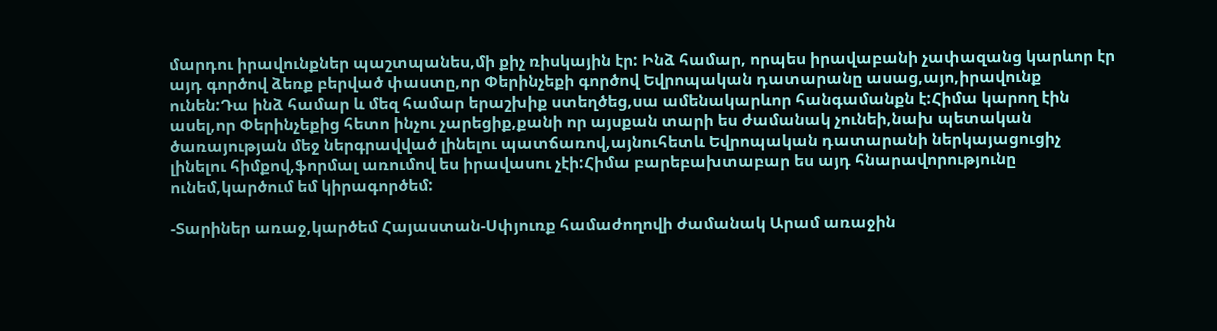մարդու իրավունքներ պաշտպանես,մի քիչ ռիսկային էր: Ինձ համար, որպես իրավաբանի չափազանց կարևոր էր այդ գործով ձեռք բերված փաստը,որ Փերինչեքի գործով Եվրոպական դատարանը ասաց,այո,իրավունք ունեն:Դա ինձ համար և մեզ համար երաշխիք ստեղծեց,սա ամենակարևոր հանգամանքն է:Հիմա կարող էին ասել,որ Փերինչեքից հետո ինչու չարեցիք,քանի որ այսքան տարի ես ժամանակ չունեի,նախ պետական ծառայության մեջ ներգրավված լինելու պատճառով,այնուհետև Եվրոպական դատարանի ներկայացուցիչ լինելու հիմքով,ֆորմալ առումով ես իրավասու չէի:Հիմա բարեբախտաբար ես այդ հնարավորությունը ունեմ,կարծում եմ կիրագործեմ:

-Տարիներ առաջ,կարծեմ Հայաստան-Սփյուռք համաժողովի ժամանակ Արամ առաջին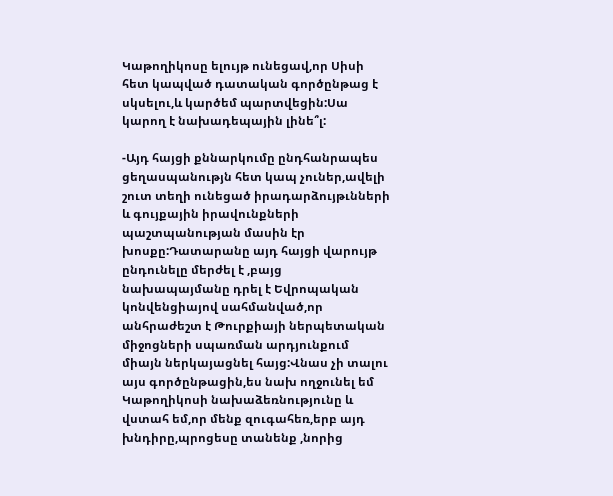Կաթողիկոսը ելույթ ունեցավ,որ Սիսի հետ կապված դատական գործընթաց է սկսելու,և կարծեմ պարտվեցին:Սա կարող է նախադեպային լինե՞լ:

-Այդ հայցի քննարկումը ընդհանրապես ցեղասպանությն հետ կապ չուներ,ավելի շուտ տեղի ունեցած իրադարձույթւնների և գույքային իրավունքների պաշտպանության մասին էր խոսքը:Դատարանը այդ հայցի վարույթ ընդունելը մերժել է ,բայց նախապայմանը դրել է Եվրոպական կոնվենցիայով սահմանված,որ անհրաժեշտ է Թուրքիայի ներպետական միջոցների սպառման արդյունքում միայն ներկայացնել հայց:Վնաս չի տալու այս գործընթացին,ես նախ ողջունել եմ Կաթողիկոսի նախաձեռնությունը և վստահ եմ,որ մենք զուգահեռ,երբ այդ խնդիրը,պրոցեսը տանենք ,նորից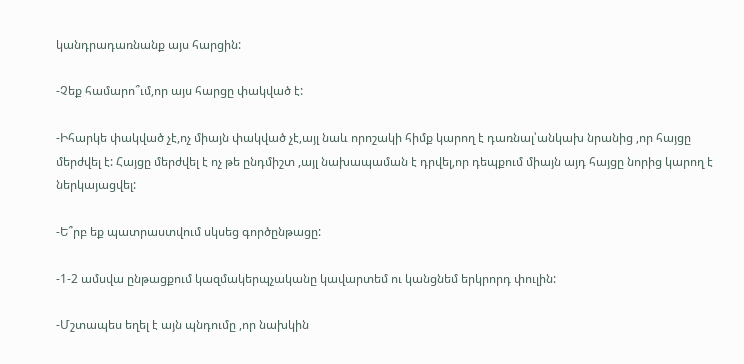կանդրադառնանք այս հարցին:

-Չեք համարո՞ւմ,որ այս հարցը փակված է:

-Իհարկե փակված չէ,ոչ միայն փակված չէ,այլ նաև որոշակի հիմք կարող է դառնալ՝անկախ նրանից ,որ հայցը մերժվել է: Հայցը մերժվել է ոչ թե ընդմիշտ ,այլ նախապաման է դրվել,որ դեպքում միայն այդ հայցը նորից կարող է ներկայացվել:

-Ե՞րբ եք պատրաստվում սկսեց գործընթացը:

-1-2 ամսվա ընթացքում կազմակերպչականը կավարտեմ ու կանցնեմ երկրորդ փուլին:

-Մշտապես եղել է այն պնդումը ,որ նախկին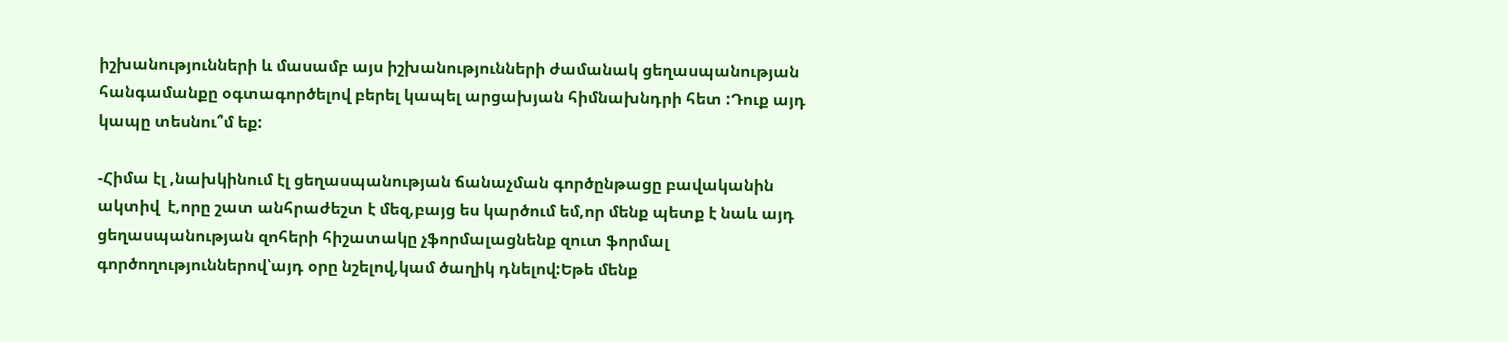իշխանությունների և մասամբ այս իշխանությունների ժամանակ ցեղասպանության հանգամանքը օգտագործելով բերել կապել արցախյան հիմնախնդրի հետ :Դուք այդ կապը տեսնու՞մ եք:

-Հիմա էլ ,նախկինում էլ ցեղասպանության ճանաչման գործընթացը բավականին ակտիվ  է,որը շատ անհրաժեշտ է մեզ,բայց ես կարծում եմ,որ մենք պետք է նաև այդ ցեղասպանության զոհերի հիշատակը չֆորմալացնենք զուտ ֆորմալ գործողություններով՝այդ օրը նշելով,կամ ծաղիկ դնելով:Եթե մենք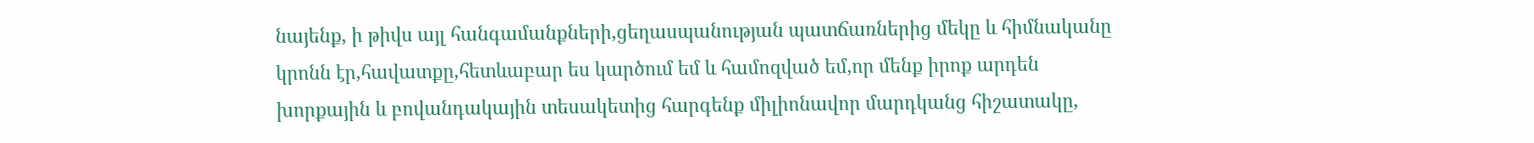նայենք, ի թիվս այլ հանգամանքների,ցեղասպանության պատճառներից մեկը և հիմնականը կրոնն էր,հավատքը,հետևաբար ես կարծում եմ և համոզված եմ,որ մենք իրոք արդեն խորքային և բովանդակային տեսակետից հարգենք միլիոնավոր մարդկանց հիշատակը,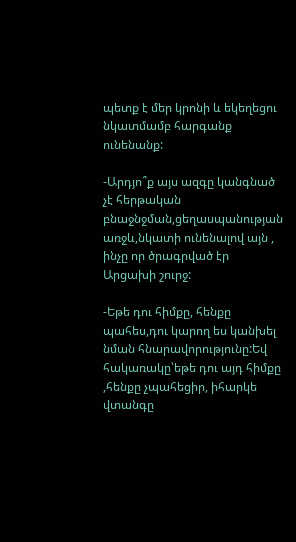պետք է մեր կրոնի և եկեղեցու նկատմամբ հարգանք ունենանք:

-Արդյո՞ք այս ազգը կանգնած չէ հերթական բնաջնջման,ցեղասպանության առջև,նկատի ունենալով այն , ինչը որ ծրագրված էր Արցախի շուրջ:

-Եթե դու հիմքը, հենքը պահես,դու կարող ես կանխել նման հնարավորությունը:Եվ հակառակը՝եթե դու այդ հիմքը ,հենքը չպահեցիր, իհարկե վտանգը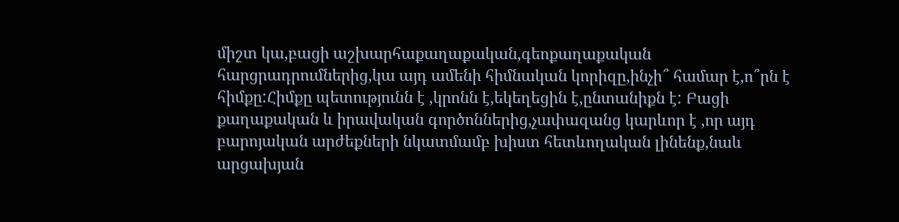միշտ կա,բացի աշխարհաքաղաքական,գեոքաղաքական հարցրադրումներից,կա այդ ամենի հիմնական կորիզը,ինչի՞ համար է,ո՞րն է հիմքը:Հիմքը պետությունն է ,կրոնն է,եկեղեցին է,ընտանիքն է: Բացի քաղաքական և իրավական գործոններից,չափազանց կարևոր է ,որ այդ բարոյական արժեքների նկատմամբ խիստ հետևողական լինենք,նաև արցախյան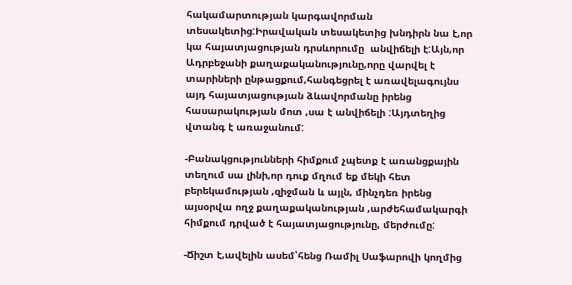հակամարտության կարգավորման տեսակետից:Իրավական տեսակետից խնդիրն նա է,որ կա հայատյացության դրսևորումը  անվիճելի է:Այն,որ Ադրբեջանի քաղաքականությունը,որը վարվել է տարիների ընթացքում,հանգեցրել է առավելագույնս այդ հայատյացության ձևավորմանը իրենց հասարակության մոտ ,սա է անվիճելի :Այդտեղից վտանգ է առաջանում:

-Բանակցությունների հիմքում չպետք է առանցքային տեղում սա լինի,որ դուք մղում եք մեկի հետ բերեկամության ,զիջման և այլն, մինչդեռ իրենց այսօրվա ողջ քաղաքականության ,արժեհամակարգի հիմքում դրված է հայատյացությունը, մերժումը:

-Ճիշտ է,ավելին ասեմ՝հենց Ռամիլ Սաֆարովի կողմից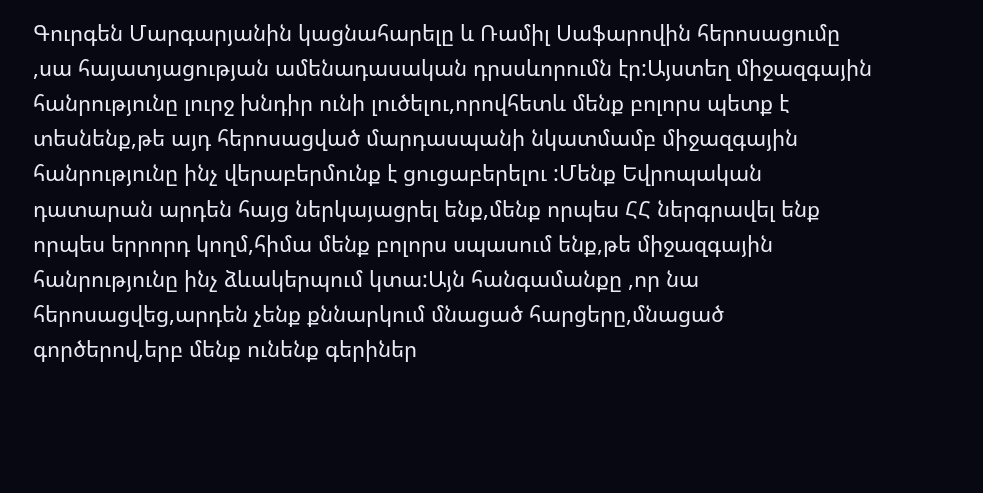Գուրգեն Մարգարյանին կացնահարելը և Ռամիլ Սաֆարովին հերոսացումը ,սա հայատյացության ամենադասական դրսսևորումն էր:Այստեղ միջազգային հանրությունը լուրջ խնդիր ունի լուծելու,որովհետև մենք բոլորս պետք է տեսնենք,թե այդ հերոսացված մարդասպանի նկատմամբ միջազգային հանրությունը ինչ վերաբերմունք է ցուցաբերելու :Մենք Եվրոպական դատարան արդեն հայց ներկայացրել ենք,մենք որպես ՀՀ ներգրավել ենք որպես երրորդ կողմ,հիմա մենք բոլորս սպասում ենք,թե միջազգային հանրությունը ինչ ձևակերպում կտա:Այն հանգամանքը ,որ նա հերոսացվեց,արդեն չենք քննարկում մնացած հարցերը,մնացած գործերով,երբ մենք ունենք գերիներ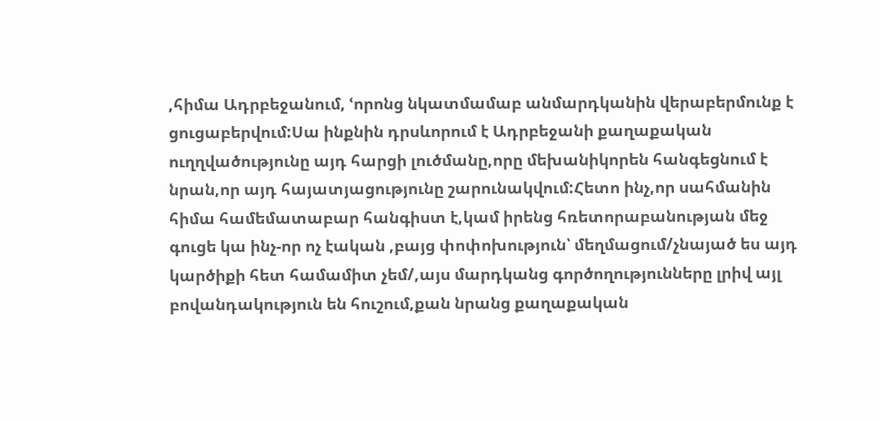,հիմա Ադրբեջանում, ՙորոնց նկատմամաբ անմարդկանին վերաբերմունք է ցուցաբերվում:Սա ինքնին դրսևորում է Ադրբեջանի քաղաքական ուղղվածությունը այդ հարցի լուծմանը,որը մեխանիկորեն հանգեցնում է նրան,որ այդ հայատյացությունը շարունակվում:Հետո ինչ,որ սահմանին հիմա համեմատաբար հանգիստ է,կամ իրենց հռետորաբանության մեջ գուցե կա ինչ-որ ոչ էական ,բայց փոփոխություն՝ մեղմացում/չնայած ես այդ կարծիքի հետ համամիտ չեմ/,այս մարդկանց գործողությունները լրիվ այլ բովանդակություն են հուշում,քան նրանց քաղաքական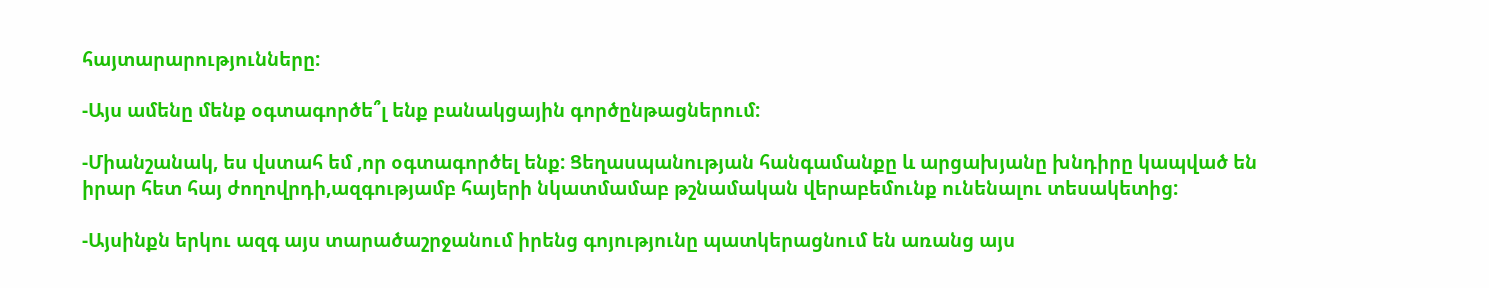հայտարարությունները:

-Այս ամենը մենք օգտագործե՞լ ենք բանակցային գործընթացներում:

-Միանշանակ, ես վստահ եմ ,որ օգտագործել ենք: Ցեղասպանության հանգամանքը և արցախյանը խնդիրը կապված են իրար հետ հայ ժողովրդի,ազգությամբ հայերի նկատմամաբ թշնամական վերաբեմունք ունենալու տեսակետից:

-Այսինքն երկու ազգ այս տարածաշրջանում իրենց գոյությունը պատկերացնում են առանց այս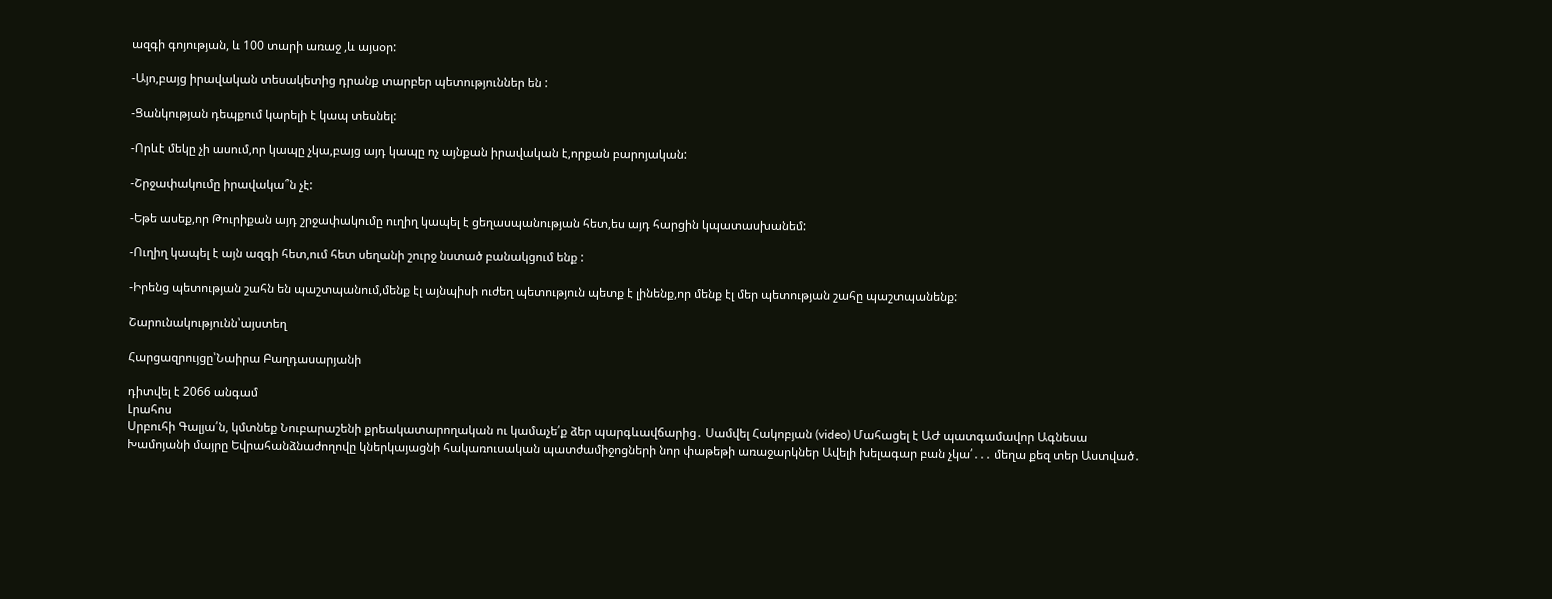ազգի գոյության, և 100 տարի առաջ ,և այսօր:

-Այո,բայց իրավական տեսակետից դրանք տարբեր պետություններ են :

-Ցանկության դեպքում կարելի է կապ տեսնել:

-Որևէ մեկը չի ասում,որ կապը չկա,բայց այդ կապը ոչ այնքան իրավական է,որքան բարոյական:

-Շրջափակումը իրավակա՞ն չէ:

-Եթե ասեք,որ Թուրիքան այդ շրջափակումը ուղիղ կապել է ցեղասպանության հետ,ես այդ հարցին կպատասխանեմ:

-Ուղիղ կապել է այն ազգի հետ,ում հետ սեղանի շուրջ նստած բանակցում ենք :

-Իրենց պետության շահն են պաշտպանում,մենք էլ այնպիսի ուժեղ պետություն պետք է լինենք,որ մենք էլ մեր պետության շահը պաշտպանենք:

Շարունակությունն՝այստեղ

Հարցազրույցը՝Նաիրա Բաղդասարյանի

դիտվել է 2066 անգամ
Լրահոս
Սրբուհի Գալյա՛ն, կմտնեք Նուբարաշենի քրեակատարողական ու կամաչե՛ք ձեր պարգևավճարից․ Սամվել Հակոբյան (video) Մահացել է ԱԺ պատգամավոր Ագնեսա Խամոյանի մայրը Եվրահանձնաժողովը կներկայացնի հակառուսական պատժամիջոցների նոր փաթեթի առաջարկներ Ավելի խելագար բան չկա՛․․․ մեղա քեզ տեր Աստված․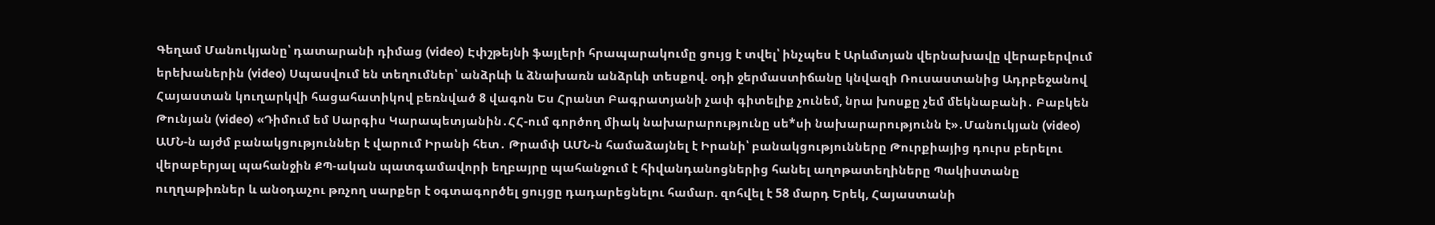Գեղամ Մանուկյանը՝ դատարանի դիմաց (video) Էփշթեյնի ֆայլերի հրապարակումը ցույց է տվել՝ ինչպես է Արևմտյան վերնախավը վերաբերվում երեխաներին (video) Սպասվում են տեղումներ՝ անձրևի և ձնախառն անձրևի տեսքով. օդի ջերմաստիճանը կնվազի Ռուսաստանից Ադրբեջանով Հայաստան կուղարկվի հացահատիկով բեռնված 8 վագոն Ես Հրանտ Բագրատյանի չափ գիտելիք չունեմ, նրա խոսքը չեմ մեկնաբանի․ Բաբկեն Թունյան (video) «Դիմում եմ Սարգիս Կարապետյանին․ՀՀ-ում գործող միակ նախարարությունը սե*սի նախարարությունն է»․Մանուկյան (video) ԱՄՆ-ն այժմ բանակցություններ է վարում Իրանի հետ․ Թրամփ ԱՄՆ-ն համաձայնել է Իրանի՝ բանակցությունները Թուրքիայից դուրս բերելու վերաբերյալ պահանջին ՔՊ-ական պատգամավորի եղբայրը պահանջում է հիվանդանոցներից հանել աղոթատեղիները Պակիստանը ուղղաթիռներ և անօդաչու թռչող սարքեր է օգտագործել ցույցը դադարեցնելու համար. զոհվել է 58 մարդ Երեկ, Հայաստանի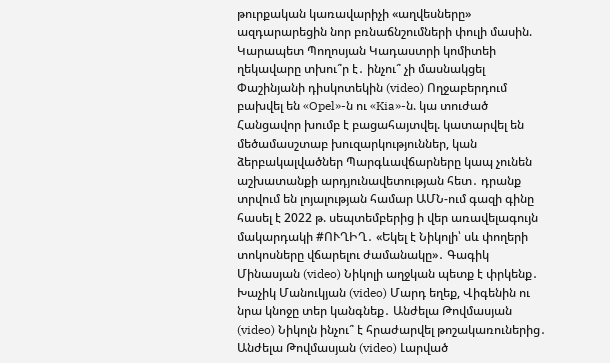թուրքական կառավարիչի «աղվեսները» ազդարարեցին նոր բռնաճնշումների փուլի մասին. Կարապետ Պողոսյան Կադաստրի կոմիտեի ղեկավարը տխու՞ր է․ ինչու՞ չի մասնակցել Փաշինյանի դիսկոտեկին (video) Ողջաբերդում բախվել են «Opel»-ն ու «Kia»-ն. կա տուժած Հանցավոր խումբ է բացահայտվել. կատարվել են մեծամասշտաբ խուզարկություններ, կան ձերբակալվածներ Պարգևավճարները կապ չունեն աշխատանքի արդյունավետության հետ․ դրանք տրվում են լոյալության համար ԱՄՆ-ում գազի գինը հասել է 2022 թ. սեպտեմբերից ի վեր առավելագույն մակարդակի #ՈՒՂԻՂ․ «Եկել է Նիկոլի՝ սև փողերի տոկոսները վճարելու ժամանակը»․ Գագիկ Մինասյան (video) Նիկոլի աղջկան պետք է փրկենք․ Խաչիկ Մանուկյան (video) Մարդ եղեք, Վիգենին ու նրա կնոջը տեր կանգնեք․ Անժելա Թովմասյան (video) Նիկոլն ինչու՞ է հրաժարվել թոշակառուներից․ Անժելա Թովմասյան (video) Լարված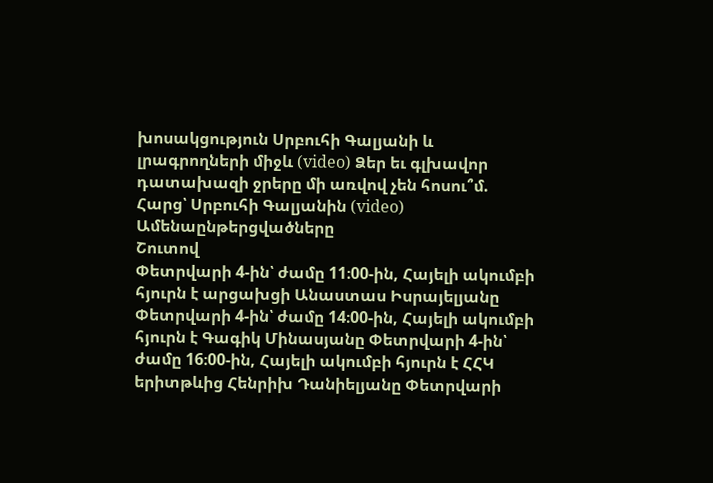խոսակցություն Սրբուհի Գալյանի և լրագրողների միջև (video) Ձեր եւ գլխավոր դատախազի ջրերը մի առվով չեն հոսու՞մ. Հարց՝ Սրբուհի Գալյանին (video)
Ամենաընթերցվածները
Շուտով
Փետրվարի 4-ին՝ ժամը 11։00-ին, Հայելի ակումբի հյուրն է արցախցի Անաստաս Իսրայելյանը Փետրվարի 4-ին՝ ժամը 14։00-ին, Հայելի ակումբի հյուրն է Գագիկ Մինասյանը Փետրվարի 4-ին՝ ժամը 16։00-ին, Հայելի ակումբի հյուրն է ՀՀԿ երիտթևից Հենրիխ Դանիելյանը Փետրվարի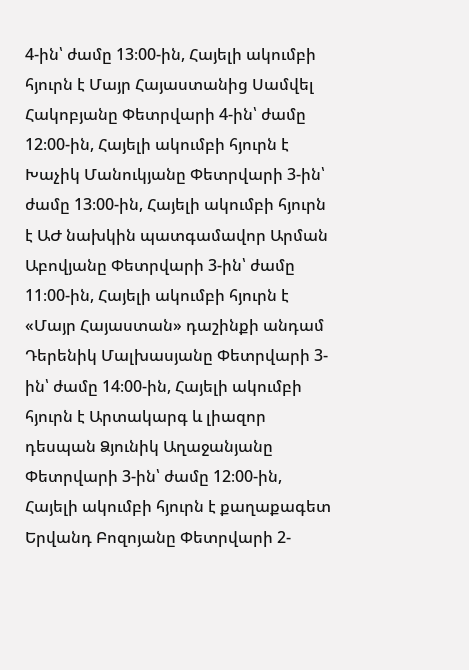4-ին՝ ժամը 13։00-ին, Հայելի ակումբի հյուրն է Մայր Հայաստանից Սամվել Հակոբյանը Փետրվարի 4-ին՝ ժամը 12։00-ին, Հայելի ակումբի հյուրն է Խաչիկ Մանուկյանը Փետրվարի 3-ին՝ ժամը 13։00-ին, Հայելի ակումբի հյուրն է ԱԺ նախկին պատգամավոր Արման Աբովյանը Փետրվարի 3-ին՝ ժամը 11։00-ին, Հայելի ակումբի հյուրն է «Մայր Հայաստան» դաշինքի անդամ Դերենիկ Մալխասյանը Փետրվարի 3-ին՝ ժամը 14։00-ին, Հայելի ակումբի հյուրն է Արտակարգ և լիազոր դեսպան Ձյունիկ Աղաջանյանը Փետրվարի 3-ին՝ ժամը 12։00-ին, Հայելի ակումբի հյուրն է քաղաքագետ Երվանդ Բոզոյանը Փետրվարի 2-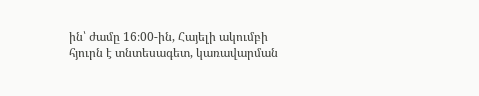ին՝ ժամը 16։00-ին, Հայելի ակումբի հյուրն է տնտեսագետ, կառավարման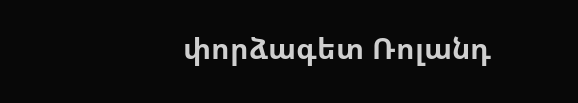փորձագետ Ռոլանդ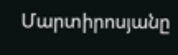Մարտիրոսյանը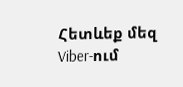Հետևեք մեզ Viber-ում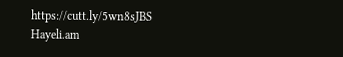https://cutt.ly/5wn8sJBS
Hayeli.am